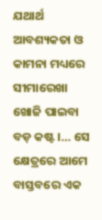ଯଥାର୍ଥ ଆବଶ୍ୟକତା ଓ କାମନା ମଧ୍ୟରେ ସୀମାରେଖା ଖୋଜି ପାଇବା ବଡ଼ କଷ୍ଟ ।… ସେ କ୍ଷେତ୍ରରେ ଆମେ ବାସ୍ତବରେ ଏକ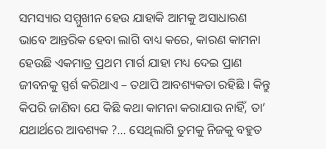ସମସ୍ୟାର ସମ୍ମୁଖୀନ ହେଉ ଯାହାକି ଆମକୁ ଅସାଧାରଣ ଭାବେ ଆନ୍ତରିକ ହେବା ଲାଗି ବାଧ୍ୟ କରେ, କାରଣ କାମନା ହେଉଛି ଏକମାତ୍ର ପ୍ରଥମ ମାର୍ଗ ଯାହା ମଧ୍ୟ ଦେଇ ପ୍ରାଣ ଜୀବନକୁ ସ୍ପର୍ଶ କରିଥାଏ – ତଥାପି ଆବଶ୍ୟକତା ରହିଛି । କିନ୍ତୁ କିପରି ଜାଣିବା ଯେ କିଛି କଥା କାମନା କରାଯାଉ ନାହିଁ, ତା’ ଯଥାର୍ଥରେ ଆବଶ୍ୟକ ?… ସେଥିଲାଗି ତୁମକୁ ନିଜକୁ ବହୁତ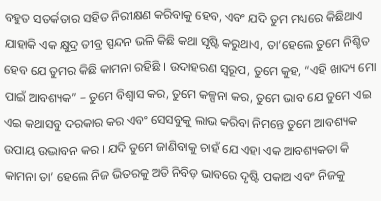ବହୁତ ସତର୍କତାର ସହିତ ନିରୀକ୍ଷଣ କରିବାକୁ ହେବ, ଏବଂ ଯଦି ତୁମ ମଧ୍ୟରେ କିଛିଥାଏ ଯାହାକି ଏକ କ୍ଷୁଦ୍ର ତୀବ୍ର ସ୍ପନ୍ଦନ ଭଳି କିଛି କଥା ସୃଷ୍ଟି କରୁଥାଏ, ତା’ହେଲେ ତୁମେ ନିଶ୍ଚିତ ହେବ ଯେ ତୁମର କିଛି କାମନା ରହିଛି । ଉଦାହରଣ ସ୍ଵରୂପ, ତୁମେ କୁହ, “ଏହି ଖାଦ୍ୟ ମୋ ପାଇଁ ଆବଶ୍ୟକ” – ତୁମେ ବିଶ୍ଵାସ କର, ତୁମେ କଳ୍ପନା କର, ତୁମେ ଭାବ ଯେ ତୁମେ ଏଇ ଏଇ କଥାସବୁ ଦରକାର କର ଏବଂ ସେସବୁକୁ ଲାଭ କରିବା ନିମନ୍ତେ ତୁମେ ଆବଶ୍ୟକ ଉପାୟ ଉଦ୍ଭାବନ କର । ଯଦି ତୁମେ ଜାଣିବାକୁ ଚାହଁ ଯେ ଏହା ଏକ ଆବଶ୍ୟକତା କି କାମନା ତା’ ହେଲେ ନିଜ ଭିତରକୁ ଅତି ନିବିଡ଼ ଭାବରେ ଦୃଷ୍ଟି ପକାଅ ଏବଂ ନିଜକୁ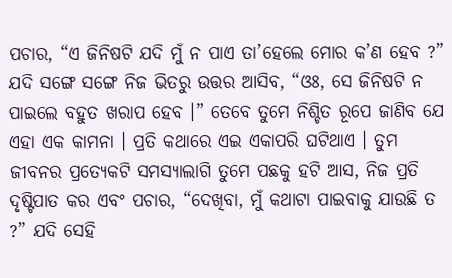ପଚାର, “ଏ ଜିନିଷଟି ଯଦି ମୁଁ ନ ପାଏ ତା’ହେଲେ ମୋର କ’ଣ ହେବ ?” ଯଦି ସଙ୍ଗେ ସଙ୍ଗେ ନିଜ ଭିତରୁ ଉତ୍ତର ଆସିବ, “ଓଃ, ସେ ଜିନିଷଟି ନ ପାଇଲେ ବହୁତ ଖରାପ ହେବ ।” ତେବେ ତୁମେ ନିଶ୍ଚିତ ରୂପେ ଜାଣିବ ଯେ ଏହା ଏକ କାମନା । ପ୍ରତି କଥାରେ ଏଇ ଏକାପରି ଘଟିଥାଏ । ତୁମ ଜୀବନର ପ୍ରତ୍ୟେକଟି ସମସ୍ୟାଲାଗି ତୁମେ ପଛକୁ ହଟି ଆସ, ନିଜ ପ୍ରତି ଦୃଷ୍ଟିପାତ କର ଏବଂ ପଚାର, “ଦେଖିବା, ମୁଁ କଥାଟା ପାଇବାକୁ ଯାଉଛି ତ ?” ଯଦି ସେହି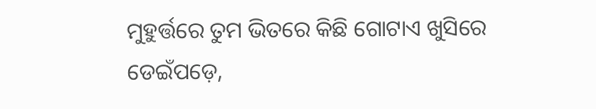ମୁହୁର୍ତ୍ତରେ ତୁମ ଭିତରେ କିଛି ଗୋଟାଏ ଖୁସିରେ ଡେଇଁପଡ଼େ,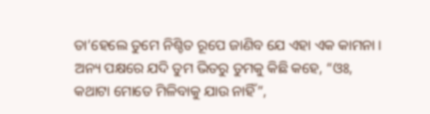ତା’ହେଲେ ତୁମେ ନିଶ୍ଚିତ ରୂପେ ଜାଣିବ ଯେ ଏହା ଏକ କାମନା । ଅନ୍ୟ ପକ୍ଷରେ ଯଦି ତୁମ ଭିତରୁ ତୁମକୁ କିଛି କହେ, “ଓଃ, କଥାଟା ମୋତେ ମିଳିବାକୁ ଯାଉ ନାହିଁ”,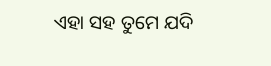ଏହା ସହ ତୁମେ ଯଦି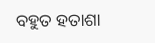ବହୁତ ହତାଶା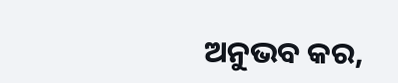ଅନୁଭବ କର,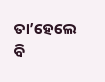ତା’ହେଲେ ବି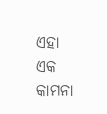ଏହା ଏକ କାମନା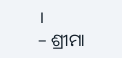।
– ଶ୍ରୀମା